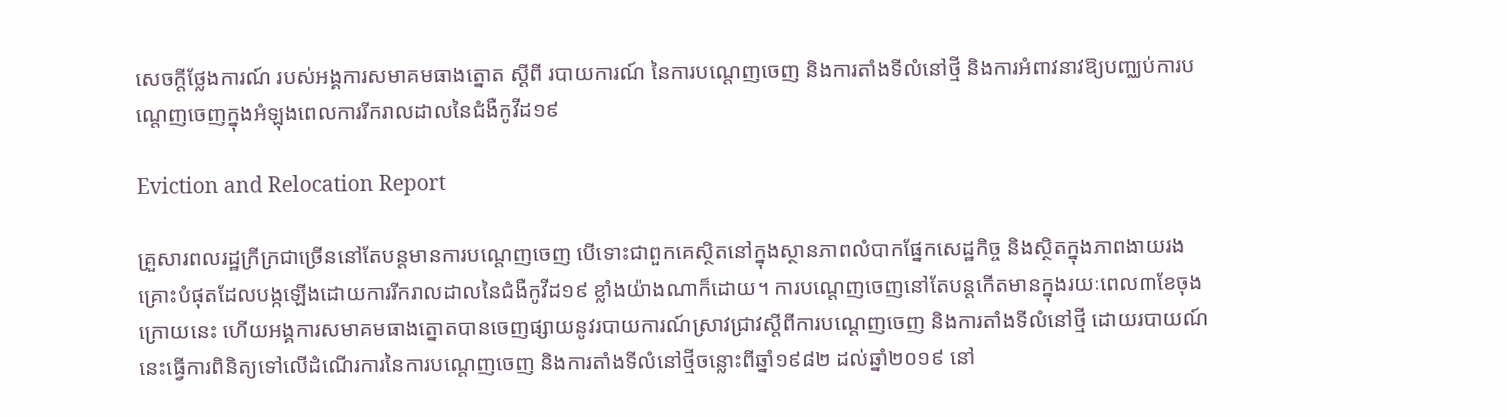សេចក្តីថ្លែងការណ៍ របស់អង្គការសមាគមធាងត្នោត ស្តីពី របាយការណ៍ នៃការបណ្តេញចេញ និងការតាំងទីលំនៅថ្មី និងការអំពាវនាវឱ្យបញ្ឈប់ការបណ្តេញចេញក្នុងអំឡុងពេលការរីករាលដាលនៃជំងឺកូវីដ១៩

Eviction and Relocation Report

គ្រួសារពលរដ្ឋក្រីក្រជាច្រើននៅតែបន្តមានការបណ្តេញចេញ បើទោះជាពួកគេស្ថិតនៅក្នុងស្ថានភាពលំបាកផ្នែកសេដ្ឋកិច្ច និងស្ថិតក្នុងភាពងាយរងគ្រោះបំផុតដែលបង្កឡើងដោយការរីករាលដាលនៃជំងឺកូវីដ១៩ ខ្លាំងយ៉ាងណាក៏ដោយ។ ការបណ្តេញចេញនៅតែបន្តកើតមានក្នុងរយៈពេល៣ខែចុងក្រោយនេះ ហើយអង្គការសមាគមធាងត្នោតបានចេញផ្សាយនូវរបាយការណ៍ស្រាវជ្រាវស្តីពីការបណ្តេញចេញ និងការតាំងទីលំនៅថ្មី ដោយរបាយណ៍នេះធ្វើការពិនិត្យទៅលើដំណើរការនៃការបណ្តេញចេញ និងការតាំងទីលំនៅថ្មីចន្លោះពីឆ្នាំ១៩៨២ ដល់ឆ្នាំ២០១៩ នៅ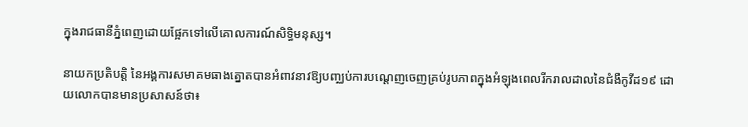ក្នុងរាជធានីភ្នំពេញដោយផ្អែកទៅលើគោលការណ៍សិទ្ធិមនុស្ស។

នាយកប្រតិបត្តិ នៃអង្គការសមាគមធាងត្នោតបានអំពាវនាវឱ្យបញ្ឈប់ការបណ្តេញចេញគ្រប់រូបភាពក្នុងអំឡុងពេលរីករាលដាលនៃជំងឺកូវីដ១៩ ដោយលោកបានមានប្រសាសន៍ថា៖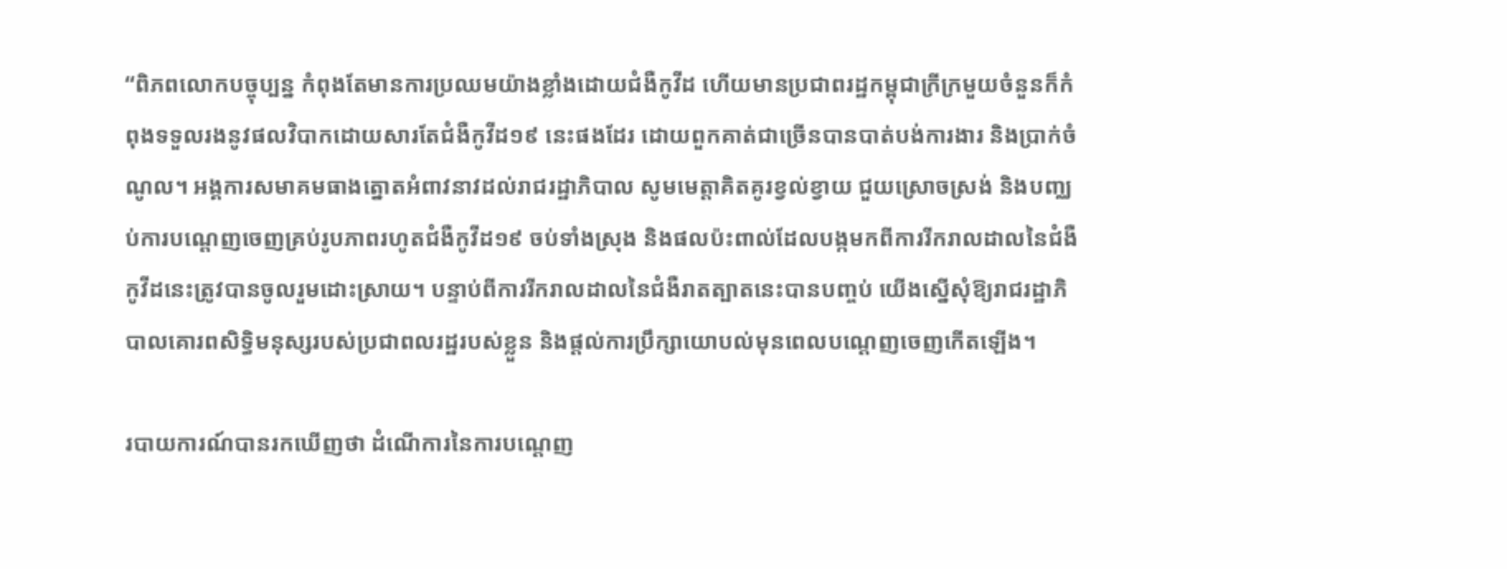“ពិភពលោកបច្ចុប្បន្ន កំពុងតែមានការប្រឈមយ៉ាងខ្លាំងដោយជំងឺកូវីដ ហើយមានប្រជាពរដ្ឋកម្ពុជាក្រីក្រមួយចំនួនក៏កំពុងទទួលរងនូវផលវិបាកដោយសារតែជំងឺកូវីដ១៩ នេះផងដែរ ដោយពួកគាត់ជាច្រើនបានបាត់បង់ការងារ និងប្រាក់ចំណូល។ អង្គការសមាគមធាងត្នោតអំពាវនាវដល់រាជរដ្ឋាភិបាល សូមមេត្តាគិតគូរខ្វល់ខ្វាយ ជួយស្រោចស្រង់ និងបញ្ឈប់ការបណ្តេញចេញគ្រប់រូបភាពរហូតជំងឺកូវីដ១៩ ចប់ទាំងស្រុង និងផលប៉ះពាល់ដែលបង្កមកពីការរីករាលដាលនៃជំងឺកូវីដនេះត្រូវបានចូលរួមដោះស្រាយ។ បន្ទាប់ពីការរីករាលដាលនៃជំងឺរាតត្បាតនេះបានបញ្ចប់ យើងស្នើសុំឱ្យរាជរដ្ឋាភិបាលគោរពសិទ្ធិមនុស្សរបស់ប្រជាពលរដ្ឋរបស់ខ្លួន និងផ្តល់ការប្រឹក្សាយោបល់មុនពេលបណ្តេញចេញកើតឡើង។

របាយការណ៍បានរកឃើញថា ដំណើការនៃការបណ្តេញ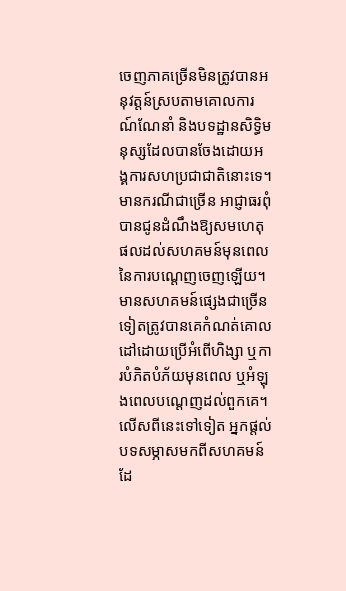ចេញភាគច្រើនមិនត្រូវបានអនុវត្តន៍ស្របតាមគោលការណ៍ណែនាំ និងបទដ្ឋានសិទ្ធិមនុស្សដែលបានចែងដោយអង្គការសហប្រជាជាតិនោះទេ។ មានករណីជាច្រើន អាជ្ញាធរពុំបានជូនដំណឹងឱ្យសមហេតុផលដល់សហគមន៍មុនពេលនៃការបណ្តេញចេញឡើយ។ មានសហគមន៍ផ្សេងជាច្រើនទៀតត្រូវបានគេកំណត់គោលដៅដោយប្រើអំពើហិង្សា ឬការបំភិតបំភ័យមុនពេល ឬអំឡុងពេលបណ្តេញដល់ពួកគេ។ លើសពីនេះទៅទៀត អ្នកផ្តល់បទសម្ភាសមកពីសហគមន៍ដែ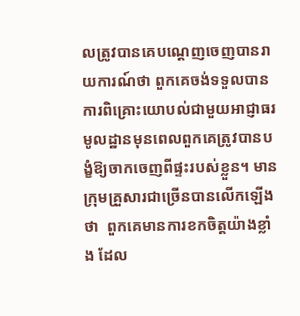លត្រូវបានគេបណ្តេញចេញបានរាយការណ៍ថា ពួកគេចង់ទទួលបានការពិគ្រោះយោបល់ជាមួយអាជ្ញាធរមូលដ្ឋានមុនពេលពួកគេត្រូវបានបង្ខំឱ្យចាកចេញពីផ្ទះរបស់ខ្លួន។ មានក្រុមគ្រួសារជាច្រើនបានលើកឡើងថា  ពួកគេមានការខកចិត្តយ៉ាងខ្លាំង ដែល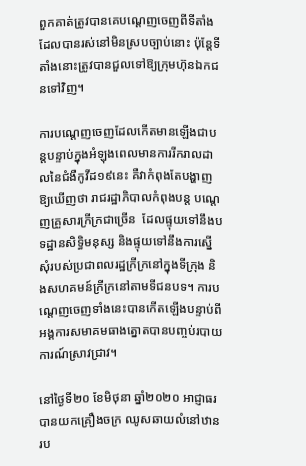ពួកគាត់ត្រូវបានគេបណ្តេញចេញពីទីតាំងដែលបានរស់នៅមិនស្របច្បាប់នោះ ប៉ុន្តែទីតាំងនោះត្រូវបានជួលទៅឱ្យក្រុមហ៊ុនឯកជនទៅវិញ។

ការបណ្តេញចេញដែលកើតមានឡើងជាបន្តបន្ទាប់ក្នុងអំឡុងពេលមានការរីករាលដាលនៃជំងឺកូវីដ១៩នេះ គឺវាកំពុងតែបង្ហាញឱ្យឃើញថា រាជរដ្ឋាភិបាលកំពុងបន្ត បណ្តេញគ្រួសារក្រីក្រជាច្រើន  ដែលផ្ទុយទៅនឹងបទដ្ឋានសិទ្ធិមនុស្ស និងផ្ទុយទៅនឹងការស្នើសុំរបស់ប្រជាពលរដ្ឋក្រីក្រនៅក្នុងទីក្រុង និងសហគមន៍ក្រីក្រនៅតាមទីជនបទ។ ការបណ្តេញចេញទាំងនេះបានកើតឡើងបន្ទាប់ពីអង្គការសមាគមធាងត្នោតបានបញ្ចប់របាយការណ៍ស្រាវជ្រាវ។

នៅថ្ងៃទី២០ ខែមិថុនា ឆ្នាំ២០២០ អាជ្ញាធរបានយកគ្រឿងចក្រ ឈូសឆាយលំនៅឋានរប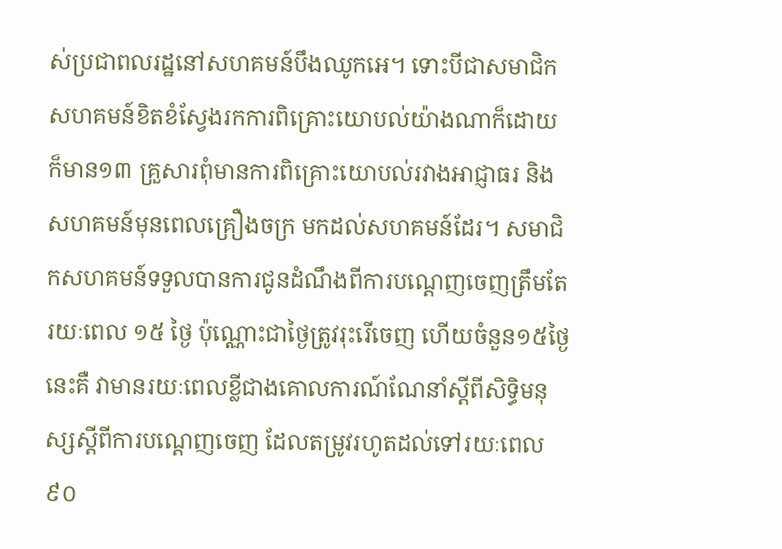ស់ប្រជាពលរដ្ឋនៅសហគមន៍បឹងឈូកអេ។ ទោះបីជាសមាជិកសហគមន៍ខិតខំស្វែងរកការពិគ្រោះយោបល់យ៉ាងណាក៏ដោយ ក៏មាន១៣ គ្រួសារពុំមានការពិគ្រោះយោបល់រវាងអាជ្ញាធរ និងសហគមន៍មុនពេលគ្រឿងចក្រ មកដល់សហគមន៍ដែរ។ សមាជិកសហគមន៍ទទួលបានការជូនដំណឹងពីការបណ្តេញចេញត្រឹមតែ រយៈពេល ១៥ ថ្ងៃ ប៉ុណ្ណោះជាថ្ងៃត្រូវរុះរើចេញ ហើយចំនួន១៥ថ្ងៃនេះគឺ វាមានរយៈពេលខ្លីជាងគោលការណ៍ណែនាំស្តីពីសិទ្ធិមនុស្សស្តីពីការបណ្តេញចេញ ដែលតម្រូវរហូតដល់ទៅរយៈពេល ៩០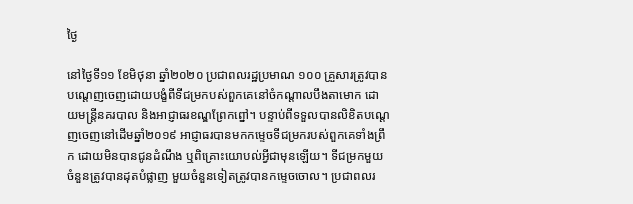ថ្ងៃ

នៅថ្ងៃទី១១ ខែមិថុនា ឆ្នាំ២០២០ ប្រជាពលរដ្ឋប្រមាណ ១០០ គ្រួសារត្រូវបានបណ្តេញចេញដោយបង្ខំពីទីជម្រកបស់ពួកគេនៅចំកណ្តាលបឹងតាមោក ដោយមន្រ្តីនគរបាល និងអាជ្ញាធរខណ្ឌព្រែកព្នៅ។ បន្ទាប់ពីទទួលបានលិខិតបណ្តេញចេញនៅដើមឆ្នាំ២០១៩ អាជ្ញាធរបានមកកម្ទេចទីជម្រករបស់ពួកគេទាំងព្រឹក ដោយមិនបានជូនដំណឹង ឬពិគ្រោះយោបល់អ្វីជាមុនឡើយ។ ទីជម្រកមួយចំនួនត្រូវបានដុតបំផ្លាញ មួយចំនួនទៀតត្រូវបានកម្ទេចចោល។ ប្រជាពលរ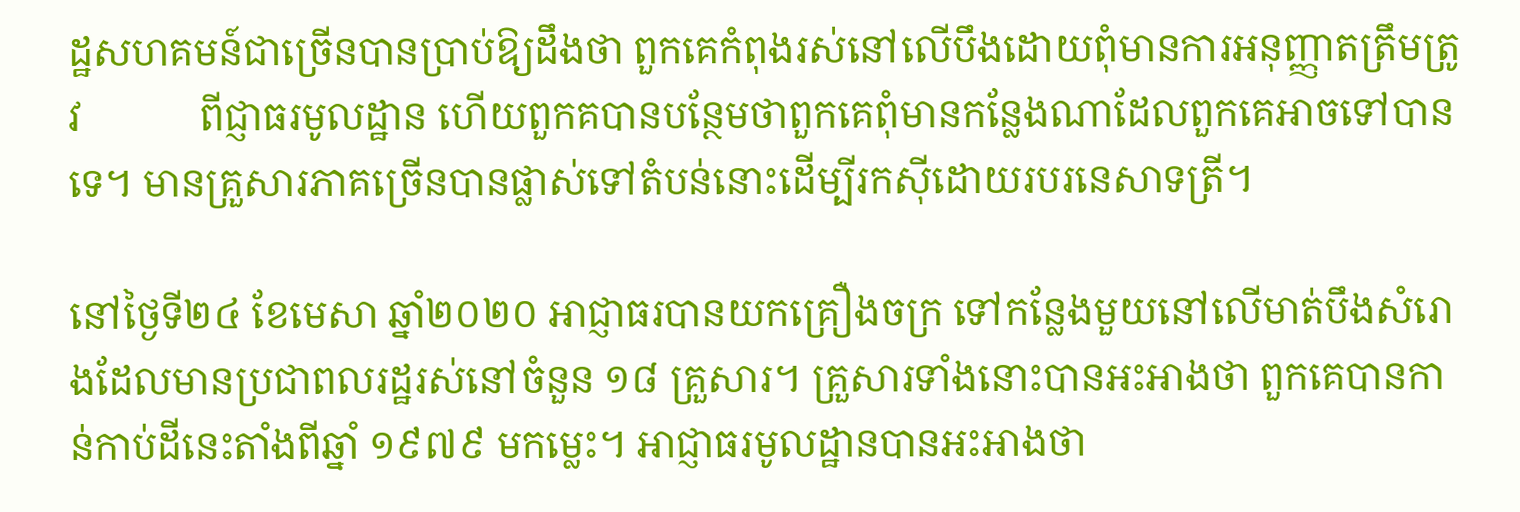ដ្ឋសហគមន៍ជាច្រើនបានប្រាប់ឱ្យដឹងថា ពួកគេកំពុងរស់នៅលើបឹងដោយពុំមានការអនុញ្ញាតត្រឹមត្រូវ            ពីជ្ញាធរមូលដ្ឋាន ហើយពួកគបានបន្ថែមថាពួកគេពុំមានកន្លែងណាដែលពួកគេអាចទៅបានទេ។ មានគ្រួសារភាគច្រើនបានផ្លាស់ទៅតំបន់នោះដើម្បីរកស៊ីដោយរបរនេសាទត្រី។

នៅថ្ងៃទី២៤ ខែមេសា ឆ្នាំ២០២០ អាជ្ញាធរបានយកគ្រឿងចក្រ ទៅកន្លែងមួយនៅលើមាត់បឹងសំរោងដែលមានប្រជាពលរដ្ឋរស់នៅចំនួន ១៨ គ្រួសារ។ គ្រួសារទាំងនោះបានអះអាងថា ពួកគេបានកាន់កាប់ដីនេះតាំងពីឆ្នាំ ១៩៧៩ មកម្លេះ។ អាជ្ញាធរមូលដ្ឋានបានអះអាងថា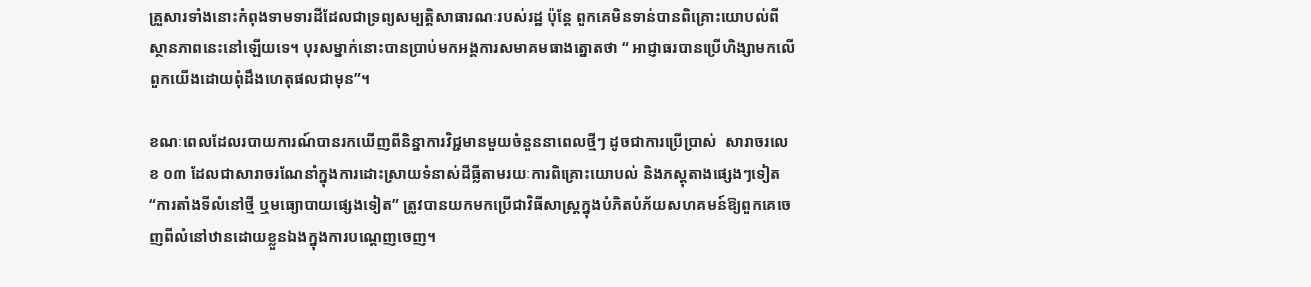គ្រួសារទាំងនោះកំពុងទាមទារដីដែលជាទ្រព្យសម្បត្តិសាធារណៈរបស់រដ្ឋ ប៉ុន្តែ ពួកគេមិនទាន់បានពិគ្រោះយោបល់ពីស្ថានភាពនេះនៅឡើយទេ។ បុរសម្នាក់នោះបានប្រាប់មកអង្គការសមាគមធាងត្នោតថា “ អាជ្ញាធរបានប្រើហិង្សាមកលើពួកយើងដោយពុំដឹងហេតុផលជាមុន”។

ខណៈពេលដែលរបាយការណ៍បានរកឃើញពីនិន្នាការវិជ្ជមានមួយចំនួននាពេលថ្មីៗ ដូចជាការប្រើប្រាស់  សារាចរលេខ ០៣ ដែលជាសារាចរណែនាំក្នុងការដោះស្រាយទំនាស់ដីធ្លីតាមរយៈការពិគ្រោះយោបល់ និងភស្តុតាងផ្សេងៗទៀត “ការតាំងទីលំនៅថ្មី ឬមធ្យោបាយផ្សេងទៀត” ត្រូវបានយកមកប្រើជាវិធីសាស្រ្តក្នុងបំភិតបំភ័យសហគមន៍ឱ្យពួកគេចេញពីលំនៅឋានដោយខ្លួនឯងក្នុងការបណ្តេញចេញ។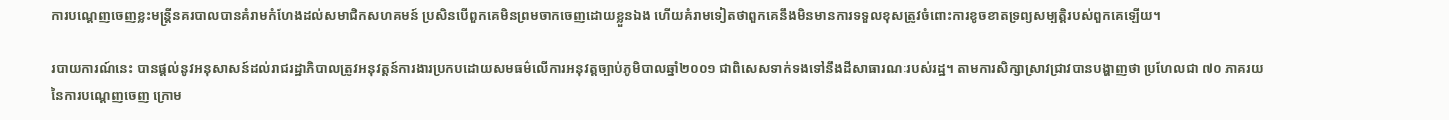ការបណ្តេញចេញខ្លះមន្រ្តីនគរបាលបានគំរាមកំហែងដល់សមាជិកសហគមន៍ ប្រសិនបើពួកគេមិនព្រមចាកចេញដោយខ្លួនឯង ហើយគំរាមទៀតថាពួកគេនឹងមិនមានការទទួលខុសត្រូវចំពោះការខូចខាតទ្រព្យសម្បត្តិរបស់ពួកគេឡើយ។

របាយការណ៍នេះ បានផ្តល់នូវអនុសាសន៍ដល់រាជរដ្ឋាភិបាលត្រូវអនុវត្តន៍ការងារប្រកបដោយសមធម៌លើការអនុវត្តច្បាប់ភូមិបាលឆ្នាំ២០០១ ជាពិសេសទាក់ទងទៅនឹងដីសាធារណៈរបស់រដ្ឋ។ តាមការសិក្សាស្រាវជ្រាវបានបង្ហាញថា ប្រហែលជា ៧០ ភាគរយនៃការបណ្តេញចេញ ក្រោម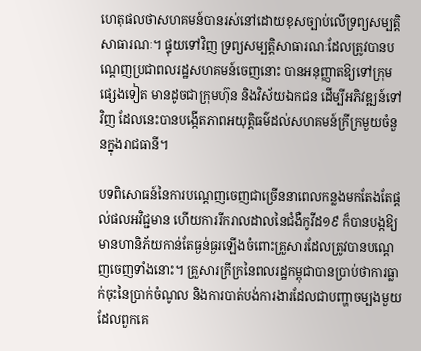ហេតុផលថាសហគមន៍បានរស់នៅដោយខុសច្បាប់លើទ្រព្យសម្បត្តិសាធារណៈ។ ផ្ទុយទៅវិញ ទ្រព្យសម្បត្តិសាធារណៈដែលត្រូវបានបណ្តេញប្រជាពលរដ្ឋសហគមន៍ចេញនោះ បានអនុញ្ញាតឱ្យទៅក្រុមផ្សេងទៀត មានដូចជាក្រុមហ៊ុន និងវិស័យឯកជន ដើម្បីអភិវឌ្ឍន៍ទៅវិញ ដែលនេះបានបង្កើតភាពអយុត្តិធម៌ដល់សហគមន៍ក្រីក្រមួយចំនួនក្នុងរាជធានី។

បទពិសោធន៍នៃការបណ្តេញចេញជាច្រើននាពេលកន្លងមកតែងតែផ្តល់ផលអវិជ្ជមាន ហើយការរីករាលដាលនៃជំងឺកូវីដ១៩ ក៏បានបង្កឱ្យមានហានិភ័យកាន់តែធ្ងន់ធ្ងរឡើងចំពោះគ្រួសារដែលត្រូវបានបណ្តេញចេញទាំងនោះ។ គ្រួសារក្រីក្រនៃពលរដ្ឋកម្ពុជាបានប្រាប់ថាការធ្លាក់ចុះនៃប្រាក់ចំណូល និងការបាត់បង់ការងារដែលជាបញ្ហាចម្បងមួយដែលពួកគេ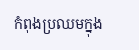កំពុងប្រឈមក្នុង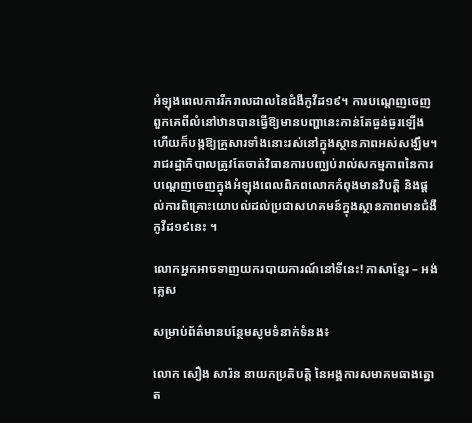អំឡុងពេលការរីករាលដាលនៃជំងឺកូវីដ១៩។ ការបណ្តេញចេញពួកគេពីលំនៅឋានបានធ្វើឱ្យមានបញ្ហានេះកាន់តែធ្ងន់ធ្ងរឡើង ហើយក៏បង្កឱ្យគ្រួសារទាំងនោះរស់នៅក្នុងស្ថានភាពអស់សង្ឃឹម។ រាជរដ្ឋាភិបាលត្រូវតែចាត់វិធានការបញ្ឈប់រាល់សកម្មភាពនៃការបណ្តេញចេញក្នុងអំឡុងពេលពិភពលោកកំពុងមានវិបត្តិ និងផ្តល់ការពិគ្រោះយោបល់ដល់ប្រជាសហគមន៍ក្នុងស្ថានភាពមានជំងឺកូវីដ១៩នេះ ។

លោកអ្នកអាចទាញយករបាយការណ៍នៅទីនេះ! ភាសាខ្មែរ – អង់គ្លេស

សម្រាប់ព័ត៌មានបន្ថែមសូមទំនាក់ទំនង៖

លោក សឿង សារ៉ន នាយកប្រតិបត្តិ នៃអង្គការសមាគមធាងត្នោត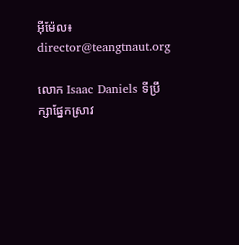អ៊ីម៉ែល៖ director@teangtnaut.org

លោក Isaac Daniels ទីប្រឹក្សាផ្នែកស្រាវ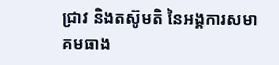ជ្រាវ និងតស៊ូមតិ នៃអង្គការសមាគមធាង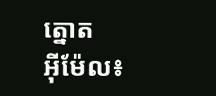ត្នោត
អ៊ីម៉ែល៖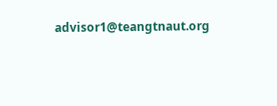advisor1@teangtnaut.org